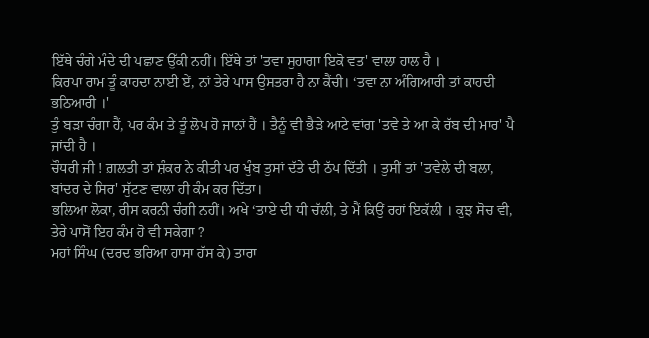ਇੱਥੇ ਚੰਗੇ ਮੰਦੇ ਦੀ ਪਛਾਣ ਉੱਕੀ ਨਹੀਂ। ਇੱਥੇ ਤਾਂ 'ਤਵਾ ਸੁਹਾਗਾ ਇਕੋ ਵਤ' ਵਾਲਾ ਹਾਲ ਹੈ ।
ਕਿਰਪਾ ਰਾਮ ਤੂੰ ਕਾਹਦਾ ਨਾਈ ਏਂ, ਨਾਂ ਤੇਰੇ ਪਾਸ ਉਸਤਰਾ ਹੈ ਨਾ ਕੈਂਚੀ। ‘ਤਵਾ ਨਾ ਅੰਗਿਆਰੀ ਤਾਂ ਕਾਹਦੀ ਭਠਿਆਰੀ ।'
ਤੁੰ ਬੜਾ ਚੰਗਾ ਹੈਂ, ਪਰ ਕੰਮ ਤੇ ਤੂੰ ਲੋਪ ਹੋ ਜਾਨਾਂ ਹੈਂ । ਤੈਨੂੰ ਵੀ ਭੈੜੇ ਆਟੇ ਵਾਂਗ 'ਤਵੇ ਤੇ ਆ ਕੇ ਰੱਬ ਦੀ ਮਾਰ' ਪੈ ਜਾਂਦੀ ਹੈ ।
ਚੌਧਰੀ ਜੀ ! ਗ਼ਲਤੀ ਤਾਂ ਸ਼ੰਕਰ ਨੇ ਕੀਤੀ ਪਰ ਖੁੰਬ ਤੁਸਾਂ ਦੱਤੇ ਦੀ ਠੱਪ ਦਿੱਤੀ । ਤੁਸੀਂ ਤਾਂ 'ਤਵੇਲੇ ਦੀ ਬਲਾ, ਬਾਂਦਰ ਦੇ ਸਿਰ' ਸੁੱਟਣ ਵਾਲਾ ਹੀ ਕੰਮ ਕਰ ਦਿੱਤਾ।
ਭਲਿਆ ਲੋਕਾ, ਰੀਸ ਕਰਨੀ ਚੰਗੀ ਨਹੀਂ। ਅਖੇ ‘ਤਾਏ ਦੀ ਧੀ ਚੱਲੀ, ਤੇ ਮੈਂ ਕਿਉਂ ਰਹਾਂ ਇਕੱਲੀ । ਕੁਝ ਸੋਚ ਵੀ, ਤੇਰੇ ਪਾਸੋਂ ਇਹ ਕੰਮ ਹੋ ਵੀ ਸਕੇਗਾ ?
ਮਹਾਂ ਸਿੰਘ (ਦਰਦ ਭਰਿਆ ਹਾਸਾ ਹੱਸ ਕੇ) ਤਾਰਾ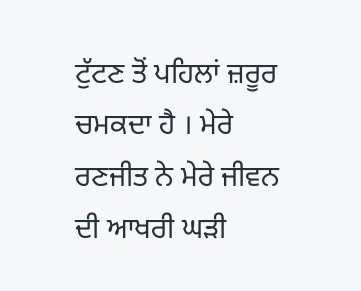ਟੁੱਟਣ ਤੋਂ ਪਹਿਲਾਂ ਜ਼ਰੂਰ ਚਮਕਦਾ ਹੈ । ਮੇਰੇ ਰਣਜੀਤ ਨੇ ਮੇਰੇ ਜੀਵਨ ਦੀ ਆਖਰੀ ਘੜੀ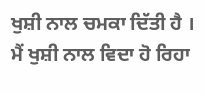ਖੁਸ਼ੀ ਨਾਲ ਚਮਕਾ ਦਿੱਤੀ ਹੈ । ਮੈਂ ਖੁਸ਼ੀ ਨਾਲ ਵਿਦਾ ਹੋ ਰਿਹਾ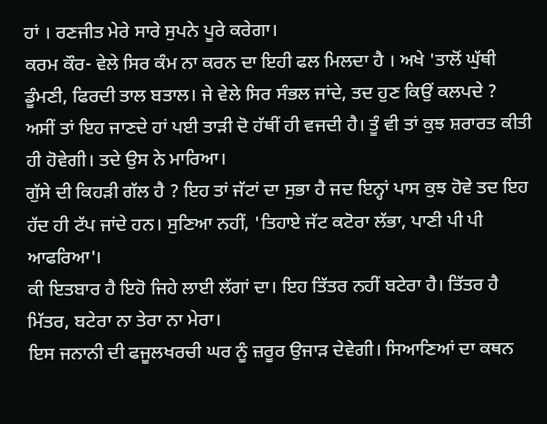ਹਾਂ । ਰਣਜੀਤ ਮੇਰੇ ਸਾਰੇ ਸੁਪਨੇ ਪੂਰੇ ਕਰੇਗਾ।
ਕਰਮ ਕੌਰ- ਵੇਲੇ ਸਿਰ ਕੰਮ ਨਾ ਕਰਨ ਦਾ ਇਹੀ ਫਲ ਮਿਲਦਾ ਹੈ । ਅਖੇ 'ਤਾਲੋਂ ਘੁੱਥੀ ਡੂੰਮਣੀ, ਫਿਰਦੀ ਤਾਲ ਬਤਾਲ। ਜੇ ਵੇਲੇ ਸਿਰ ਸੰਭਲ ਜਾਂਦੇ, ਤਦ ਹੁਣ ਕਿਉਂ ਕਲਪਦੇ ?
ਅਸੀਂ ਤਾਂ ਇਹ ਜਾਣਦੇ ਹਾਂ ਪਈ ਤਾੜੀ ਦੋ ਹੱਥੀਂ ਹੀ ਵਜਦੀ ਹੈ। ਤੂੰ ਵੀ ਤਾਂ ਕੁਝ ਸ਼ਰਾਰਤ ਕੀਤੀ ਹੀ ਹੋਵੇਗੀ। ਤਦੇ ਉਸ ਨੇ ਮਾਰਿਆ।
ਗੁੱਸੇ ਦੀ ਕਿਹੜੀ ਗੱਲ ਹੈ ? ਇਹ ਤਾਂ ਜੱਟਾਂ ਦਾ ਸੁਭਾ ਹੈ ਜਦ ਇਨ੍ਹਾਂ ਪਾਸ ਕੁਝ ਹੋਵੇ ਤਦ ਇਹ ਹੱਦ ਹੀ ਟੱਪ ਜਾਂਦੇ ਹਨ। ਸੁਣਿਆ ਨਹੀਂ, 'ਤਿਹਾਏ ਜੱਟ ਕਟੋਰਾ ਲੱਭਾ, ਪਾਣੀ ਪੀ ਪੀ ਆਫਰਿਆ'।
ਕੀ ਇਤਬਾਰ ਹੈ ਇਹੋ ਜਿਹੇ ਲਾਈ ਲੱਗਾਂ ਦਾ। ਇਹ ਤਿੱਤਰ ਨਹੀਂ ਬਟੇਰਾ ਹੈ। ਤਿੱਤਰ ਹੈ ਮਿੱਤਰ, ਬਟੇਰਾ ਨਾ ਤੇਰਾ ਨਾ ਮੇਰਾ।
ਇਸ ਜਨਾਨੀ ਦੀ ਫਜੂਲਖਰਚੀ ਘਰ ਨੂੰ ਜ਼ਰੂਰ ਉਜਾੜ ਦੇਵੇਗੀ। ਸਿਆਣਿਆਂ ਦਾ ਕਥਨ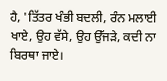ਹੈ, 'ਤਿੱਤਰ ਖੰਭੀ ਬਦਲੀ, ਰੰਨ ਮਲਾਈ ਖਾਏ, ਉਹ ਵੱਸੇ, ਉਹ ਉੱਜੜੇ, ਕਦੀ ਨਾ ਬਿਰਥਾ ਜਾਏ।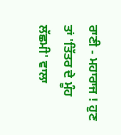ਰਾਣੀ - ਮਹਾਰਾਜ ! ਹੁਣ ਤਾਂ 'ਤਿੱਤਰ ਦੇ ਮੂੰਹ ਲੱਛਮੀ' ਵਾਲਾ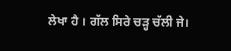ਲੇਖਾ ਹੈ । ਗੱਲ ਸਿਰੇ ਚੜ੍ਹ ਚੱਲੀ ਜੇ।